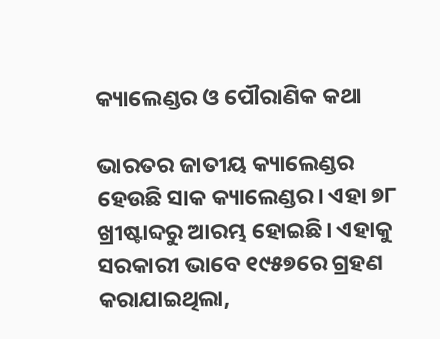କ୍ୟାଲେଣ୍ଡର ଓ ପୌରାଣିକ କଥା

ଭାରତର ଜାତୀୟ କ୍ୟାଲେଣ୍ଡର ହେଉଛି ସାକ କ୍ୟାଲେଣ୍ଡର। ଏହା ୭୮ ଖ୍ରୀଷ୍ଟାବ୍ଦରୁ ଆରମ୍ଭ ହୋଇଛି। ଏହାକୁ ସରକାରୀ ଭାବେ ୧୯୫୭ରେ ଗ୍ରହଣ କରାଯାଇଥିଲା,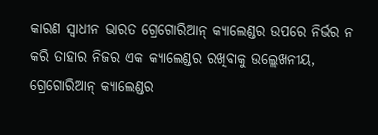କାରଣ ସ୍ବାଧୀନ ଭାରତ ଗ୍ରେଗୋରିଆନ୍‌ କ୍ୟାଲେଣ୍ଡର ଉପରେ ନିର୍ଭର ନ କରି ତାହାର ନିଜର ଏକ କ୍ୟାଲେଣ୍ଡର ରଖିବାକୁ ଉଲ୍ଲେଖନୀୟ, ଗ୍ରେଗୋରିଆନ୍‌ କ୍ୟାଲେଣ୍ଡର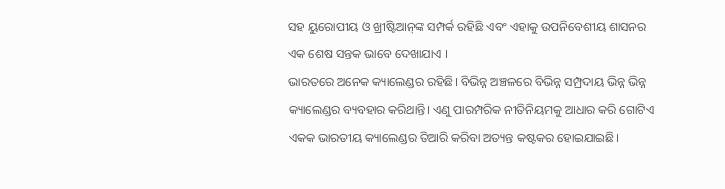ସହ ୟୁରୋପୀୟ ଓ ଖ୍ରୀଷ୍ଟିଆନ୍‌ଙ୍କ ସମ୍ପର୍କ ରହିଛି ଏବଂ ଏହାକୁ ଉପନିବେଶୀୟ ଶାସନର ଏକ ଶେଷ ସନ୍ତକ ଭାବେ ଦେଖାଯାଏ ।
ଭାରତରେ ଅନେକ କ୍ୟାଲେଣ୍ଡର ରହିଛି। ବିଭିନ୍ନ ଅଞ୍ଚଳରେ ବିଭିନ୍ନ ସମ୍ପ୍ରଦାୟ ଭିନ୍ନ ଭିନ୍ନ କ୍ୟାଲେଣ୍ଡର ବ୍ୟବହାର କରିଥାନ୍ତି। ଏଣୁ ପାରମ୍ପରିକ ନୀତିନିୟମକୁ ଆଧାର କରି ଗୋଟିଏ ଏକକ ଭାରତୀୟ କ୍ୟାଲେଣ୍ଡର ତିଆରି କରିବା ଅତ୍ୟନ୍ତ କଷ୍ଟକର ହୋଇଯାଇଛି।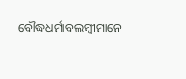ବୌଦ୍ଧଧର୍ମାବଲମ୍ବୀମାନେ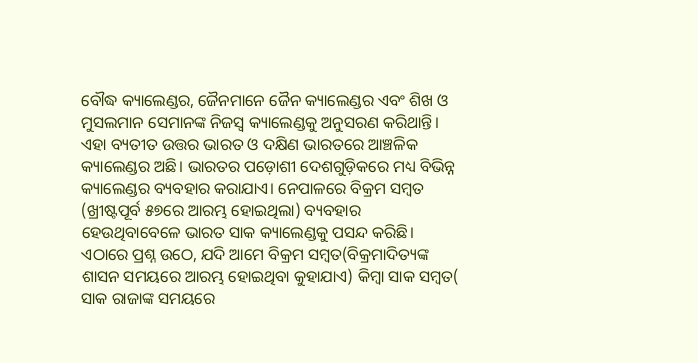ବୌଦ୍ଧ କ୍ୟାଲେଣ୍ଡର, ଜୈନମାନେ ଜୈନ କ୍ୟାଲେଣ୍ଡର ଏବଂ ଶିଖ ଓ ମୁସଲମାନ ସେମାନଙ୍କ ନିଜସ୍ବ କ୍ୟାଲେଣ୍ଡକୁ ଅନୁସରଣ କରିଥାନ୍ତି। ଏହା ବ୍ୟତୀତ ଉତ୍ତର ଭାରତ ଓ ଦକ୍ଷିଣ ଭାରତରେ ଆଞ୍ଚଳିକ କ୍ୟାଲେଣ୍ଡର ଅଛି। ଭାରତର ପଡ଼ୋଶୀ ଦେଶଗୁଡ଼ିକରେ ମଧ୍ୟ ବିଭିନ୍ନ କ୍ୟାଲେଣ୍ଡର ବ୍ୟବହାର କରାଯାଏ। ନେପାଳରେ ବିକ୍ରମ ସମ୍ବତ (ଖ୍ରୀଷ୍ଟପୂର୍ବ ୫୭ରେ ଆରମ୍ଭ ହୋଇଥିଲା) ବ୍ୟବହାର ହେଉଥିବାବେଳେ ଭାରତ ସାକ କ୍ୟାଲେଣ୍ଡକୁ ପସନ୍ଦ କରିଛି। ଏଠାରେ ପ୍ରଶ୍ନ ଉଠେ, ଯଦି ଆମେ ବିକ୍ରମ ସମ୍ବତ(ବିକ୍ରମାଦିତ୍ୟଙ୍କ ଶାସନ ସମୟରେ ଆରମ୍ଭ ହୋଇଥିବା କୁହାଯାଏ) କିମ୍ବା ସାକ ସମ୍ବତ( ସାକ ରାଜାଙ୍କ ସମୟରେ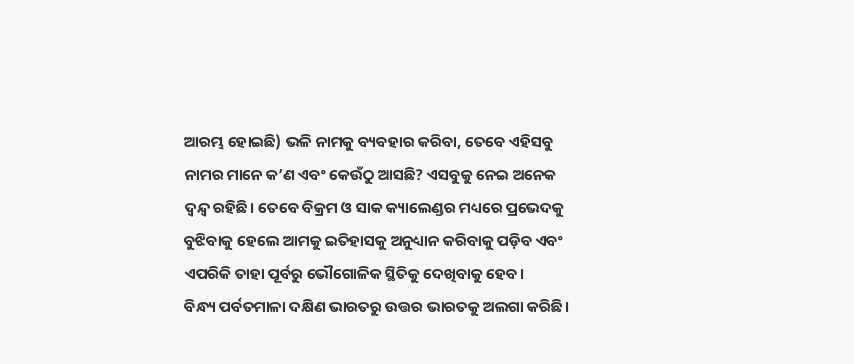ଆରମ୍ଭ ହୋଇଛି) ଭଳି ନାମକୁ ବ୍ୟବହାର କରିବା, ତେବେ ଏହିସବୁ ନାମର ମାନେ କ’ଣ ଏବଂ କେଉଁଠୁ ଆସଛି? ଏସବୁକୁ ନେଇ ଅନେକ ଦ୍ୱନ୍ଦ୍ୱ ରହିଛି। ତେବେ ବିକ୍ରମ ଓ ସାକ କ୍ୟାଲେଣ୍ଡର ମଧ୍ୟରେ ପ୍ରଭେଦକୁ ବୁଝିବାକୁ ହେଲେ ଆମକୁ ଇତିହାସକୁ ଅନୁଧ୍ୟାନ କରିବାକୁ ପଡ଼ିବ ଏବଂ ଏପରିକି ତାହା ପୂର୍ବରୁ ଭୌଗୋଳିକ ସ୍ଥିତିକୁ ଦେଖିବାକୁ ହେବ।
ବିନ୍ଧ୍ୟ ପର୍ବତମାଳା ଦକ୍ଷିଣ ଭାରତରୁ ଉତ୍ତର ଭାରତକୁ ଅଲଗା କରିଛି।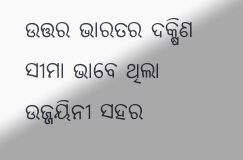ଉତ୍ତର ଭାରତର ଦକ୍ଷିଣ ସୀମା ଭାବେ ଥିଲା ଉଜ୍ଜୟିନୀ ସହର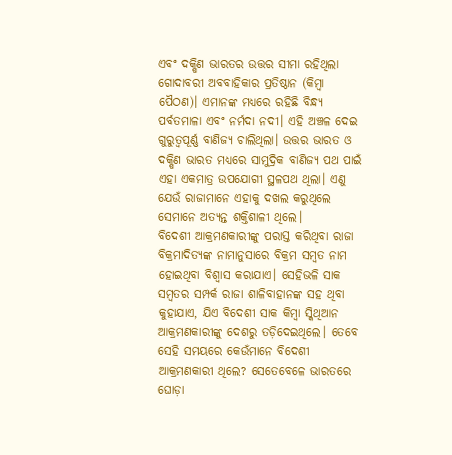ଏବଂ ଦକ୍ଷିଣ ଭାରତର ଉତ୍ତର ସୀମା ରହିଥିଲା ଗୋଦାବରୀ ଅବବାହିକାର ପ୍ରତିଷ୍ଠାନ (କିମ୍ବା ପୈଠଣ)। ଏମାନଙ୍କ ମଧ୍ୟରେ ରହିଛି ବିନ୍ଧ୍ୟ ପର୍ବତମାଳା ଏବଂ ନର୍ମଦା ନଦୀ। ଏହି ଅଞ୍ଚଳ ଦେଇ ଗୁରୁତ୍ୱପୂର୍ଣ୍ଣ ବାଣିଜ୍ୟ ଚାଲିଥିଲା। ଉତ୍ତର ଭାରତ ଓ ଦକ୍ଷିଣ ଭାରତ ମଧ୍ୟରେ ସାମୁଦ୍ରିକ ବାଣିଜ୍ୟ ପଥ ପାଇଁ ଏହା ଏକମାତ୍ର ଉପଯୋଗୀ ସ୍ଥଳପଥ ଥିଲା। ଏଣୁ ଯେଉଁ ରାଜାମାନେ ଏହାକୁ ଦଖଲ କରୁଥିଲେ ସେମାନେ ଅତ୍ୟନ୍ତ ଶକ୍ତିଶାଳୀ ଥିଲେ।
ବିଦେଶୀ ଆକ୍ରମଣକାରୀଙ୍କୁ ପରାସ୍ତ କରିଥିବା ରାଜା ବିକ୍ରମାଦିତ୍ୟଙ୍କ ନାମାନୁସାରେ ବିକ୍ରମ ସମ୍ବତ ନାମ ହୋଇଥିବା ବିଶ୍ୱାସ କରାଯାଏ। ସେହିଭଳି ସାକ ସମ୍ବତର ସମ୍ପର୍କ ରାଜା ଶାଳିବାହାନଙ୍କ ସହ ଥିବା କୁହାଯାଏ, ଯିଏ ବିଦେଶୀ ସାକ କିମ୍ବା ସ୍କିଥିଆନ ଆକ୍ରମଣକାରୀଙ୍କୁ ଦେଶରୁ ତଡ଼ିଦେଇଥିଲେ। ତେବେ ସେହି ସମୟରେ କେଉଁମାନେ ବିଦେଶୀ ଆକ୍ରମଣକାରୀ ଥିଲେ? ସେତେବେଳେ ଭାରତରେ ଘୋଡ଼ା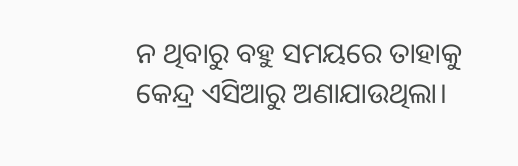ନ ଥିବାରୁ ବହୁ ସମୟରେ ତାହାକୁ କେନ୍ଦ୍ର ଏସିଆରୁ ଅଣାଯାଉଥିଲା।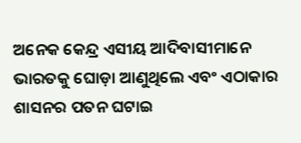ଅନେକ କେନ୍ଦ୍ର ଏସୀୟ ଆଦିବାସୀମାନେ ଭାରତକୁ ଘୋଡ଼ା ଆଣୁଥିଲେ ଏବଂ ଏଠାକାର ଶାସନର ପତନ ଘଟାଇ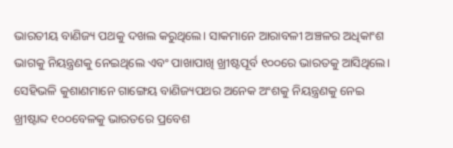ଭାରତୀୟ ବାଣିଜ୍ୟ ପଥକୁ ଦଖଲ କରୁଥିଲେ। ସାକମାନେ ଆରାବଳୀ ଅଞ୍ଚଳର ଅଧିକାଂଶ ଭାଗକୁ ନିୟନ୍ତ୍ରଣକୁ ନେଇଥିଲେ ଏବଂ ପାଖାପାଖି ଖ୍ରୀଷ୍ଟପୂର୍ବ ୧୦୦ରେ ଭାରତକୁ ଆସିଥିଲେ। ସେହିଭଳି କୁଶାଣମାନେ ଗାଙ୍ଗେୟ ବାଣିଜ୍ୟପଥର ଅନେକ ଅଂଶକୁ ନିୟନ୍ତ୍ରଣକୁ ନେଇ ଖ୍ରୀଷ୍ଟାବ୍ଦ ୧୦୦ବେଳକୁ ଭାରତରେ ପ୍ରବେଶ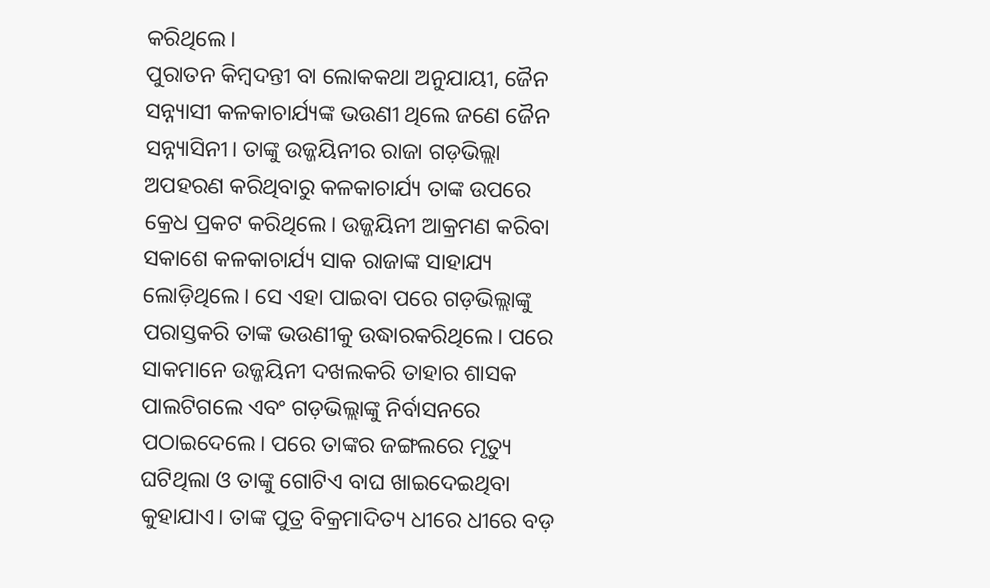କରିଥିଲେ।
ପୁରାତନ କିମ୍ବଦନ୍ତୀ ବା ଲୋକକଥା ଅନୁଯାୟୀ, ଜୈନ ସନ୍ନ୍ୟାସୀ କଳକାଚାର୍ଯ୍ୟଙ୍କ ଭଉଣୀ ଥିଲେ ଜଣେ ଜୈନ ସନ୍ନ୍ୟାସିନୀ। ତାଙ୍କୁ ଉଜ୍ଜୟିନୀର ରାଜା ଗଡ଼ଭିଲ୍ଲା ଅପହରଣ କରିଥିବାରୁ କଳକାଚାର୍ଯ୍ୟ ତାଙ୍କ ଉପରେ କ୍ରେଧ ପ୍ରକଟ କରିଥିଲେ। ଉଜ୍ଜୟିନୀ ଆକ୍ରମଣ କରିବା ସକାଶେ କଳକାଚାର୍ଯ୍ୟ ସାକ ରାଜାଙ୍କ ସାହାଯ୍ୟ ଲୋଡ଼ିଥିଲେ। ସେ ଏହା ପାଇବା ପରେ ଗଡ଼ଭିଲ୍ଲାଙ୍କୁ ପରାସ୍ତକରି ତାଙ୍କ ଭଉଣୀକୁ ଉଦ୍ଧାରକରିଥିଲେ। ପରେ ସାକମାନେ ଉଜ୍ଜୟିନୀ ଦଖଲକରି ତାହାର ଶାସକ ପାଲଟିଗଲେ ଏବଂ ଗଡ଼ଭିଲ୍ଲାଙ୍କୁ ନିର୍ବାସନରେ ପଠାଇଦେଲେ। ପରେ ତାଙ୍କର ଜଙ୍ଗଲରେ ମୃତ୍ୟୁ ଘଟିଥିଲା ଓ ତାଙ୍କୁ ଗୋଟିଏ ବାଘ ଖାଇଦେଇଥିବା କୁହାଯାଏ। ତାଙ୍କ ପୁତ୍ର ବିକ୍ରମାଦିତ୍ୟ ଧୀରେ ଧୀରେ ବଡ଼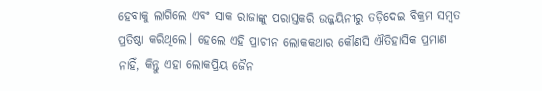ହେବାକୁ ଲାଗିଲେ ଏବଂ ସାକ ରାଜାଙ୍କୁ ପରାସ୍ତକରି ଉଜ୍ଜୟିନୀରୁ ତଡ଼ିଦେଇ ବିକ୍ରମ ସମ୍ବତ ପ୍ରତିଷ୍ଠା କରିଥିଲେ। ହେଲେ ଏହି ପ୍ରାଚୀନ ଲୋକକଥାର କୌଣସି ଐତିହାସିକ ପ୍ରମାଣ ନାହିଁ, କିନ୍ତୁ ଏହା ଲୋକପ୍ରିୟ ଜୈନ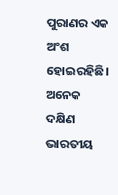ପୁରାଣର ଏକ ଅଂଶ ହୋଇରହିଛି। ଅନେକ ଦକ୍ଷିଣ ଭାରତୀୟ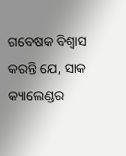ଗବେଷକ ବିଶ୍ୱାସ କରନ୍ତି ଯେ, ସାକ କ୍ୟାଲେଣ୍ଡର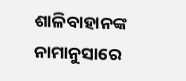ଶାଳିବାହାନଙ୍କ ନାମାନୁସାରେ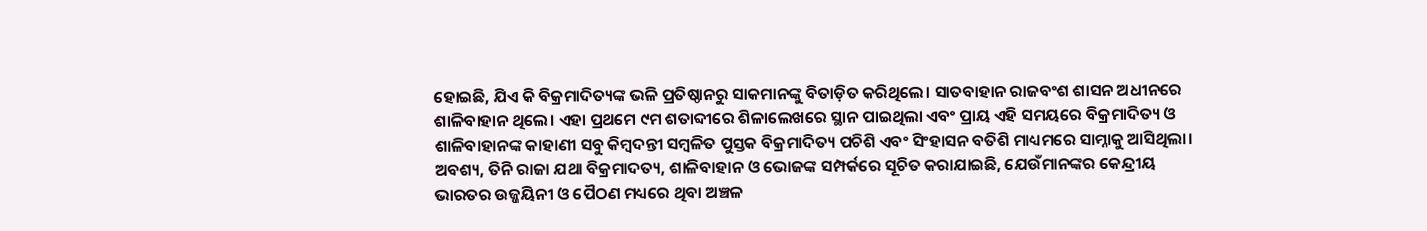ହୋଇଛି, ଯିଏ କି ବିକ୍ରମାଦିତ୍ୟଙ୍କ ଭଳି ପ୍ରତିଷ୍ଠାନରୁ ସାକମାନଙ୍କୁ ବିତାଡ଼ିତ କରିଥିଲେ। ସାତବାହାନ ରାଜବଂଶ ଶାସନ ଅଧୀନରେ ଶାଳିବାହାନ ଥିଲେ। ଏହା ପ୍ରଥମେ ୯ମ ଶତାବ୍ଦୀରେ ଶିଳାଲେଖରେ ସ୍ଥାନ ପାଇଥିଲା ଏବଂ ପ୍ରାୟ ଏହି ସମୟରେ ବିକ୍ରମାଦିତ୍ୟ ଓ ଶାଳିବାହାନଙ୍କ କାହାଣୀ ସବୁ କିମ୍ବଦନ୍ତୀ ସମ୍ବଳିତ ପୁସ୍ତକ ବିକ୍ରମାଦିତ୍ୟ ପଚିଶି ଏବଂ ସିଂହାସନ ବତିଶି ମାଧ୍ୟମରେ ସାମ୍ନାକୁ ଆସିଥିଲା। ଅବଶ୍ୟ, ତିନି ରାଜା ଯଥା ବିକ୍ରମାଦତ୍ୟ, ଶାଳିବାହାନ ଓ ଭୋଜଙ୍କ ସମ୍ପର୍କରେ ସୂଚିତ କରାଯାଇଛି, ଯେଉଁମାନଙ୍କର କେନ୍ଦ୍ରୀୟ ଭାରତର ଉଜ୍ଜୟିନୀ ଓ ପୈଠଣ ମଧ୍ୟରେ ଥିବା ଅଞ୍ଚଳ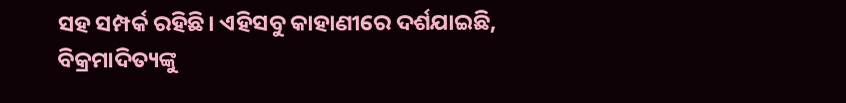ସହ ସମ୍ପର୍କ ରହିଛି। ଏହିସବୁ କାହାଣୀରେ ଦର୍ଶଯାଇଛି, ବିକ୍ରମାଦିତ୍ୟଙ୍କୁ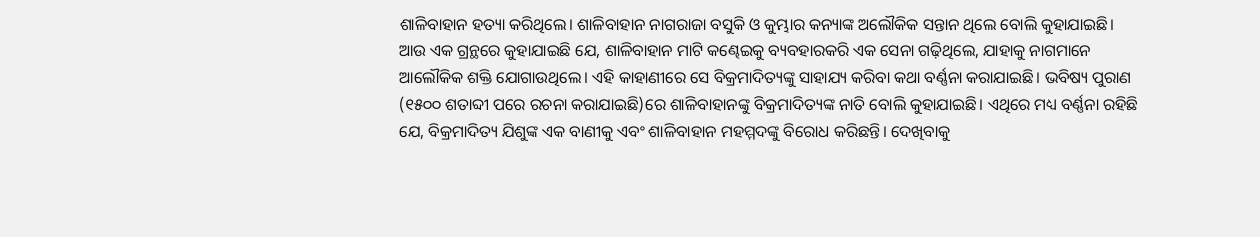ଶାଳିବାହାନ ହତ୍ୟା କରିଥିଲେ। ଶାଳିବାହାନ ନାଗରାଜା ବସୁକି ଓ କୁମ୍ଭାର କନ୍ୟାଙ୍କ ଅଲୌକିକ ସନ୍ତାନ ଥିଲେ ବୋଲି କୁହାଯାଇଛି।
ଆଉ ଏକ ଗ୍ରନ୍ଥରେ କୁହାଯାଇଛି ଯେ, ଶାଳିବାହାନ ମାଟି କଣ୍ଢେଇକୁ ବ୍ୟବହାରକରି ଏକ ସେନା ଗଢ଼ିଥିଲେ, ଯାହାକୁ ନାଗମାନେ ଆଲୌକିକ ଶକ୍ତି ଯୋଗାଉଥିଲେ। ଏହି କାହାଣୀରେ ସେ ବିକ୍ରମାଦିତ୍ୟଙ୍କୁ ସାହାଯ୍ୟ କରିବା କଥା ବର୍ଣ୍ଣନା କରାଯାଇଛି। ଭବିଷ୍ୟ ପୁରାଣ (୧୫୦୦ ଶତାବ୍ଦୀ ପରେ ରଚନା କରାଯାଇଛି)ରେ ଶାଳିବାହାନଙ୍କୁ ବିକ୍ରମାଦିତ୍ୟଙ୍କ ନାତି ବୋଲି କୁହାଯାଇଛି। ଏଥିରେ ମଧ୍ୟ ବର୍ଣ୍ଣନା ରହିଛି ଯେ, ବିକ୍ରମାଦିତ୍ୟ ଯିଶୁଙ୍କ ଏକ ବାଣୀକୁ ଏବଂ ଶାଳିବାହାନ ମହମ୍ମଦଙ୍କୁ ବିରୋଧ କରିଛନ୍ତି। ଦେଖିବାକୁ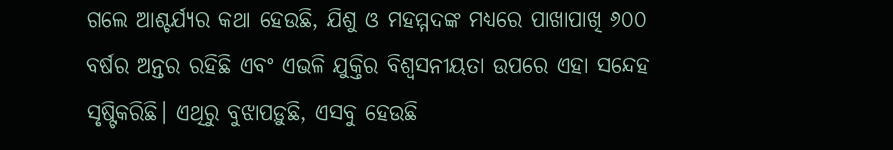ଗଲେ ଆଶ୍ଚର୍ଯ୍ୟର କଥା ହେଉଛି, ଯିଶୁ ଓ ମହମ୍ମଦଙ୍କ ମଧ୍ୟରେ ପାଖାପାଖି ୬୦୦ ବର୍ଷର ଅନ୍ତର ରହିଛି ଏବଂ ଏଭଳି ଯୁକ୍ତିର ବିଶ୍ୱସନୀୟତା ଉପରେ ଏହା ସନ୍ଦେହ ସୃଷ୍ଟିକରିଛି। ଏଥିରୁ ବୁଝାପଡ଼ୁଛି, ଏସବୁ ହେଉଛି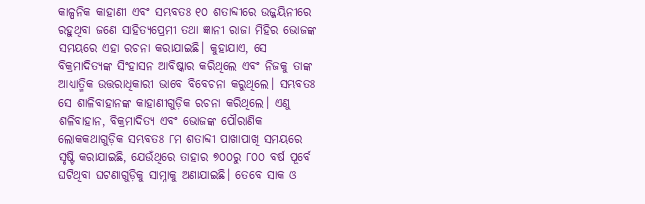କାଳ୍ପନିକ କାହାଣୀ ଏବଂ ସମ୍ଭବତଃ ୧୦ ଶତାବ୍ଦୀରେ ଉଜ୍ଜୟିନୀରେ ରହୁଥିବା ଜଣେ ସାହିତ୍ୟପ୍ରେମୀ ତଥା ଜ୍ଞାନୀ ରାଜା ମିହିର ଭୋଜଙ୍କ ସମୟରେ ଏହା ରଚନା କରାଯାଇଛି। କୁହାଯାଏ, ସେ ବିକ୍ରମାଦିତ୍ୟଙ୍କ ସିଂହାସନ ଆବିଷ୍କାର କରିଥିଲେ ଏବଂ ନିଜକୁ ତାଙ୍କ ଆଧ୍ୟାତ୍ମିକ ଉତ୍ତରାଧିକାରୀ ଭାବେ ବିବେଚନା କରୁଥିଲେ। ସମ୍ଭବତଃ ସେ ଶାଳିବାହାନଙ୍କ କାହାଣୀଗୁଡ଼ିକ ରଚନା କରିଥିଲେ। ଏଣୁ ଶଳିବାହାନ, ବିକ୍ରମାଦିତ୍ୟ ଏବଂ ଭୋଜଙ୍କ ପୌରାଣିକ ଲୋକକଥାଗୁଡ଼ିକ ସମ୍ଭବତଃ ୮ମ ଶତାବ୍ଦୀ ପାଖାପାଖି ସମୟରେ ସୃଷ୍ଟି କରାଯାଇଛି, ଯେଉଁଥିରେ ତାହାର ୭୦୦ରୁ ୮୦୦ ବର୍ଷ ପୂର୍ବେ ଘଟିଥିବା ଘଟଣାଗୁଡ଼ିକୁ ସାମ୍ନାକୁ ଅଣାଯାଇଛି। ତେବେ ସାକ ଓ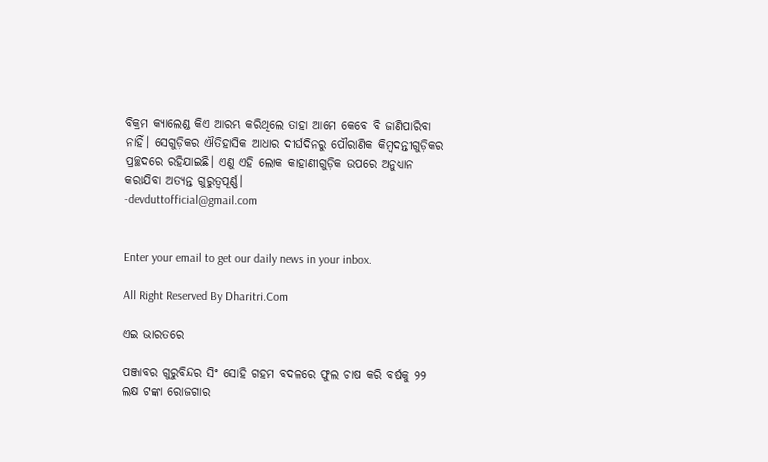ବିକ୍ରମ କ୍ୟାଲେଣ୍ଡ କିଏ ଆରମ୍ଭ କରିଥିଲେ ତାହା ଆମେ କେବେ ବି ଜାଣିପାରିବା ନାହିଁ। ସେଗୁଡ଼ିକର ଐତିହାସିକ ଆଧାର ଦୀର୍ଘଦିନରୁ ପୌରାଣିକ କିମ୍ବଦନ୍ତୀଗୁଡ଼ିକର ପ୍ରଚ୍ଛଦରେ ରହିଯାଇଛି। ଏଣୁ ଏହି ଲୋକ କାହାଣୀଗୁଡ଼ିକ ଉପରେ ଅନୁଧ୍ୟାନ କରାଯିବା ଅତ୍ୟନ୍ତ ଗୁରୁତ୍ୱପୂର୍ଣ୍ଣ।
-devduttofficial@gmail.com


Enter your email to get our daily news in your inbox.

All Right Reserved By Dharitri.Com

ଏଇ ଭାରତରେ

ପଞ୍ଜାବର ଗୁରୁବିନ୍ଦର ସିଂ ସୋହି ଗହମ ବଦଳରେ ଫୁଲ ଚାଷ କରି ବର୍ଷକୁ ୨୨ ଲକ୍ଷ ଟଙ୍କା ରୋଜଗାର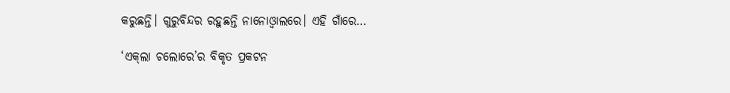କରୁଛନ୍ତି। ଗୁରୁବିନ୍ଦର ରହୁଛନ୍ତି ନାନୋଓ୍ବାଲରେ। ଏହି ଗାଁରେ…

‘ଏକ୍‌ଲା ଚଲୋରେ’ର ବିକୃତ ପ୍ରକଟନ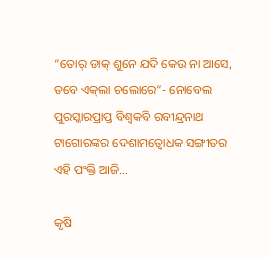“ତୋର୍‌ ଡାକ୍‌ ଶୁନେ ଯଦି କେଉ ନା ଆସେ, ତବେ ଏକ୍‌ଲା ଚଲୋରେ“- ନୋବେଲ ପୁରସ୍କାରପ୍ରାପ୍ତ ବିଶ୍ୱକବି ରବୀନ୍ଦ୍ରନାଥ ଟାଗୋରଙ୍କର ଦେଶାମତ୍ବୋଧକ ସଙ୍ଗୀତର ଏହି ପଂକ୍ତି ଆଜି…

କୃଷି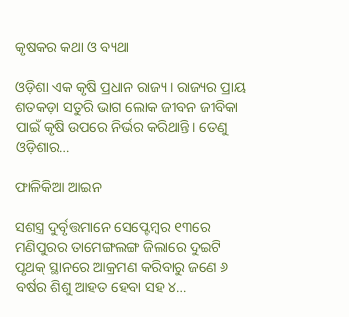କୃଷକର କଥା ଓ ବ୍ୟଥା

ଓଡ଼ିଶା ଏକ କୃଷି ପ୍ରଧାନ ରାଜ୍ୟ। ରାଜ୍ୟର ପ୍ରାୟ ଶତକଡ଼ା ସତୁରି ଭାଗ ଲୋକ ଜୀବନ ଜୀବିକା ପାଇଁ କୃଷି ଉପରେ ନିର୍ଭର କରିଥାନ୍ତି। ତେଣୁ ଓଡ଼ିଶାର…

ଫାଳିକିଆ ଆଇନ

ସଶସ୍ତ୍ର ଦୁର୍ବୃତ୍ତମାନେ ସେପ୍ଟେମ୍ବର ୧୩ରେ ମଣିପୁରର ତାମେଙ୍ଗଲଙ୍ଗ ଜିଲାରେ ଦୁଇଟି ପୃଥକ୍‌ ସ୍ଥାନରେ ଆକ୍ରମଣ କରିବାରୁ ଜଣେ ୬ ବର୍ଷର ଶିଶୁ ଆହତ ହେବା ସହ ୪…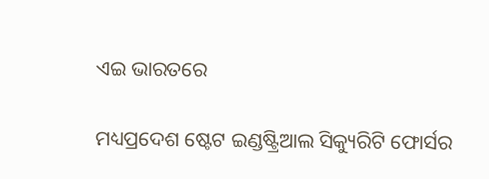ଏଇ ଭାରତରେ

ମଧ୍ୟପ୍ରଦେଶ ଷ୍ଟେଟ ଇଣ୍ଡଷ୍ଟ୍ରିଆଲ ସିକ୍ୟୁରିଟି ଫୋର୍ସର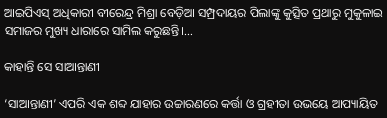ଆଇପିଏସ୍‌ ଅଧିକାରୀ ବୀରେନ୍ଦ୍ର ମିଶ୍ରା ବେଡ଼ିଆ ସମ୍ପ୍ରଦାୟର ପିଲାଙ୍କୁ କୁତ୍ସିତ ପ୍ରଥାରୁ ମୁକୁଳାଇ ସମାଜର ମୁଖ୍ୟ ଧାରାରେ ସାମିଲ କରୁଛନ୍ତି।…

କାହାନ୍ତି ସେ ସାଆନ୍ତାଣୀ

‘ସାଆନ୍ତାଣୀ’ ଏପରି ଏକ ଶବ୍ଦ ଯାହାର ଉଚ୍ଚାରଣରେ କର୍ତ୍ତା ଓ ଗ୍ରହୀତା ଉଭୟେ ଆପ୍ୟାୟିତ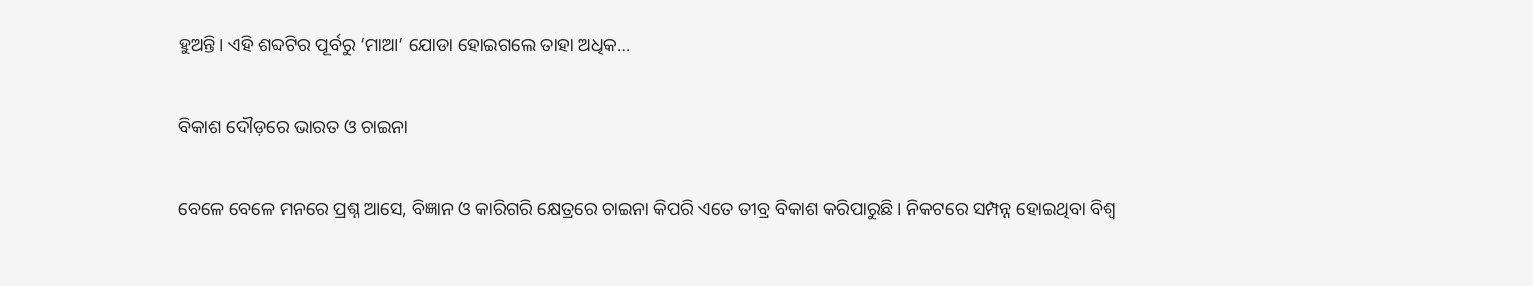ହୁଅନ୍ତି। ଏହି ଶବ୍ଦଟିର ପୂର୍ବରୁ ‘ମାଆ’ ଯୋଡା ହୋଇଗଲେ ତାହା ଅଧିକ…

ବିକାଶ ଦୌଡ଼ରେ ଭାରତ ଓ ଚାଇନା

ବେଳେ ବେଳେ ମନରେ ପ୍ରଶ୍ନ ଆସେ, ବିଜ୍ଞାନ ଓ କାରିଗରି କ୍ଷେତ୍ରରେ ଚାଇନା କିପରି ଏତେ ତୀବ୍ର ବିକାଶ କରିପାରୁଛି। ନିକଟରେ ସମ୍ପନ୍ନ ହୋଇଥିବା ବିଶ୍ୱ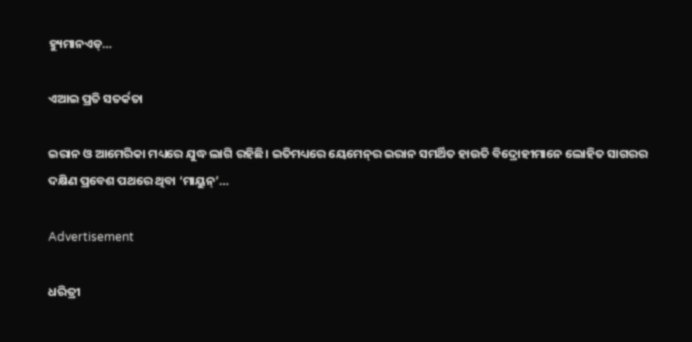ହ୍ୟୁମାନଏଡ୍‌…

ଏଆଇ ପ୍ରତି ସତର୍କତା

ଇରାନ ଓ ଆମେରିକା ମଧ୍ୟରେ ଯୁଦ୍ଧ ଲାଗି ରହିଛି। ଇତିମଧ୍ୟରେ ୟେମେନ୍‌ର ଇରାନ ସମର୍ଥିତ ହାଉତି ବିଦ୍ରୋହୀମାନେ ଲୋହିତ ସାଗରର ଦକ୍ଷିଣ ପ୍ରବେଶ ପଥରେ ଥିବା ‘ମାୟୁନ୍‌’…

Advertisement

ଧରିତ୍ରୀ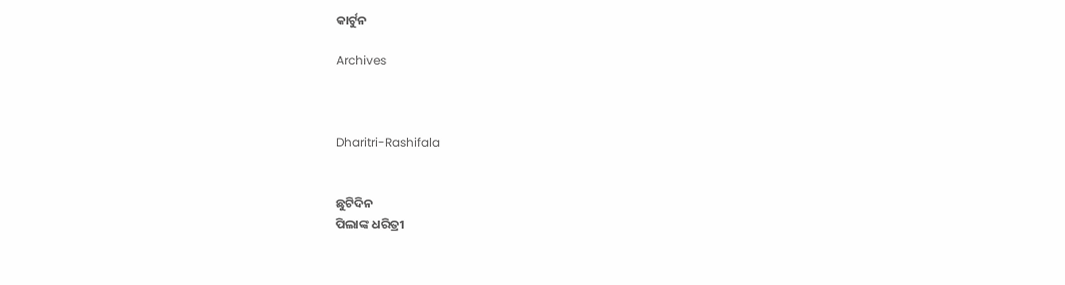କାର୍ଟୁନ

Archives



Dharitri-Rashifala


ଛୁଟିଦିନ
ପିଲାଙ୍କ ଧରିତ୍ରୀ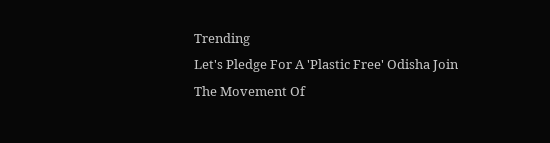Trending
Let's Pledge For A 'Plastic Free' Odisha Join The Movement Of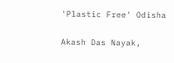'Plastic Free' Odisha

Akash Das Nayak,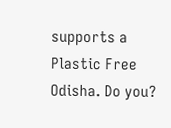supports a Plastic Free Odisha. Do you?